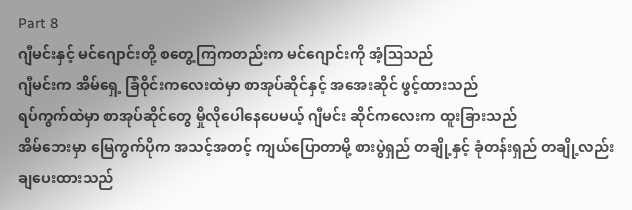Part 8
ဂျီမင်းနှင့် မင်ဂျောင်းတို့ စတွေ့ကြကတည်းက မင်ဂျောင်းကို အံ့ဩသည်
ဂျီမင်းက အိမ်ရှေ့ ခြံဝိုင်းကလေးထဲမှာ စာအုပ်ဆိုင်နှင့် အအေးဆိုင် ဖွင့်ထားသည်
ရပ်ကွက်ထဲမှာ စာအုပ်ဆိုင်တွေ မှိုလိုပေါနေပေမယ့် ဂျီမင်း ဆိုင်ကလေးက ထူးခြားသည်
အိမ်ဘေးမှာ မြေကွက်ပိုက အသင့်အတင့် ကျယ်ပြောတာမို့ စားပွဲရှည် တချို့နှင့် ခုံတန်းရှည် တချို့လည်း ချပေးထားသည်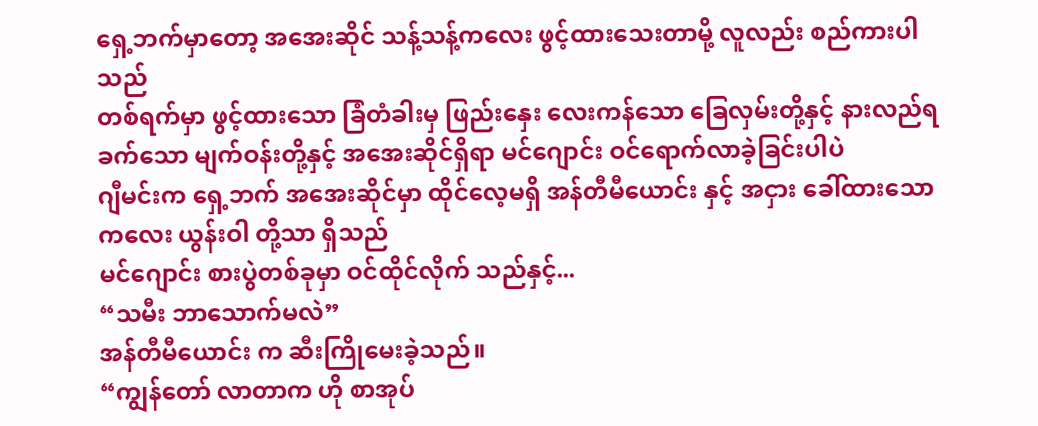ရှေ့ဘက်မှာတော့ အအေးဆိုင် သန့်သန့်ကလေး ဖွင့်ထားသေးတာမို့ လူလည်း စည်ကားပါသည်
တစ်ရက်မှာ ဖွင့်ထားသော ခြံတံခါးမှ ဖြည်းနှေး လေးကန်သော ခြေလှမ်းတို့နှင့် နားလည်ရခက်သော မျက်ဝန်းတို့နှင့် အအေးဆိုင်ရှိရာ မင်ဂျောင်း ဝင်ရောက်လာခဲ့ခြင်းပါပဲ
ဂျီမင်းက ရှေ့ဘက် အအေးဆိုင်မှာ ထိုင်လေ့မရှိ အန်တီမီယောင်း နှင့် အငှား ခေါ်ထားသော ကလေး ယွန်းဝါ တို့သာ ရှိသည်
မင်ဂျောင်း စားပွဲတစ်ခုမှာ ဝင်ထိုင်လိုက် သည်နှင့်...
“သမီး ဘာသောက်မလဲ”
အန်တီမီယောင်း က ဆီးကြိုမေးခဲ့သည်။
“ကျွန်တော် လာတာက ဟို စာအုပ်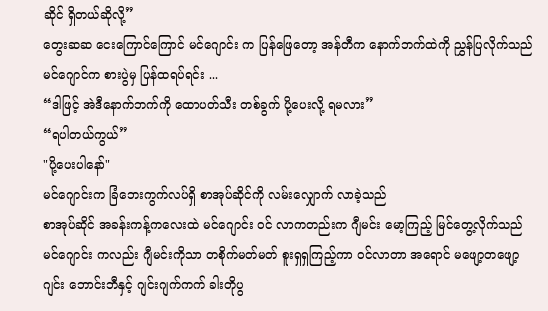ဆိုင် ရှိတယ်ဆိုလို့”
တွေးဆဆ ငေးကြောင်ကြောင် မင်ဂျောင်း က ပြန်ဖြေတော့ အန်တီက နောက်ဘက်ထဲကို ညွှန်ပြလိုက်သည်
မင်ဂျောင်က စားပွဲမှ ပြန်ထရပ်ရင်း ...
“ဒါဖြင့် အဲဒီနောက်ဘက်ကို ထောပတ်သီး တစ်ခွက် ပို့ပေးလို့ ရမလား”
“ရပါတယ်ကွယ်”
"ပို့ပေးပါနော်"
မင်ဂျောင်းက ခြံဘေးကွက်လပ်ရှိ စာအုပ်ဆိုင်ကို လမ်းလျှောက် လာခဲ့သည်
စာအုပ်ဆိုင် အခန်းကန့်ကလေးထဲ မင်ဂျောင်း ဝင် လာကတည်းက ဂျီမင်း မော့ကြည့် မြင်တွေ့လိုက်သည်
မင်ဂျောင်း ကလည်း ဂျီမင်းကိုသာ တစိုက်မတ်မတ် စူးရှရှကြည့်ကာ ဝင်လာတာ အရောင် မဖျော့တဖျော့ ဂျင်း ဘောင်းဘီနှင့် ဂျင်းဂျက်ကက် ခါးတိုပွ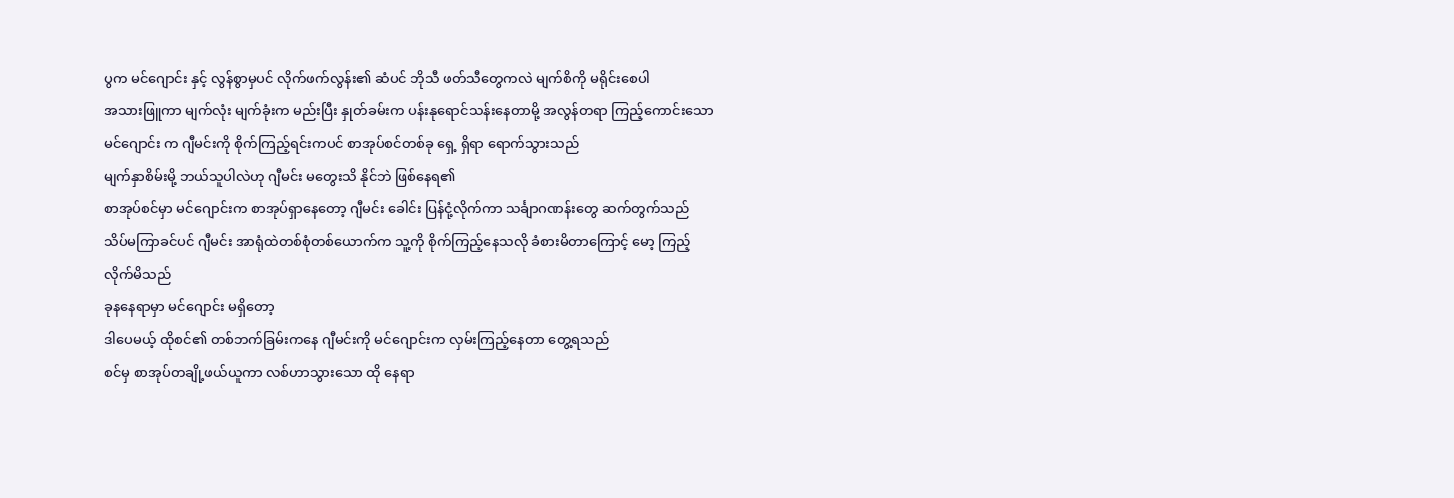ပွက မင်ဂျောင်း နှင့် လွန်စွာမှပင် လိုက်ဖက်လွန်း၏ ဆံပင် ဘိုသီ ဖတ်သီတွေကလဲ မျက်စိကို မရိုင်းစေပါ
အသားဖြူကာ မျက်လုံး မျက်ခုံးက မည်းပြီး နှုတ်ခမ်းက ပန်းနုရောင်သန်းနေတာမို့ အလွန်တရာ ကြည့်ကောင်းသော မင်ဂျောင်း က ဂျီမင်းကို စိုက်ကြည့်ရင်းကပင် စာအုပ်စင်တစ်ခု ရှေ့ ရှိရာ ရောက်သွားသည်
မျက်နှာစိမ်းမို့ ဘယ်သူပါလဲဟု ဂျီမင်း မတွေးသိ နိုင်ဘဲ ဖြစ်နေရ၏
စာအုပ်စင်မှာ မင်ဂျောင်းက စာအုပ်ရှာနေတော့ ဂျီမင်း ခေါင်း ပြန်ငုံ့လိုက်ကာ သင်္ချာဂဏန်းတွေ ဆက်တွက်သည်
သိပ်မကြာခင်ပင် ဂျီမင်း အာရုံထဲတစ်စုံတစ်ယောက်က သူ့ကို စိုက်ကြည့်နေသလို ခံစားမိတာကြောင့် မော့ ကြည့် လိုက်မိသည်
ခုနနေရာမှာ မင်ဂျောင်း မရှိတော့
ဒါပေမယ့် ထိုစင်၏ တစ်ဘက်ခြမ်းကနေ ဂျီမင်းကို မင်ဂျောင်းက လှမ်းကြည့်နေတာ တွေ့ရသည်
စင်မှ စာအုပ်တချို့ဖယ်ယူကာ လစ်ဟာသွားသော ထို နေရာ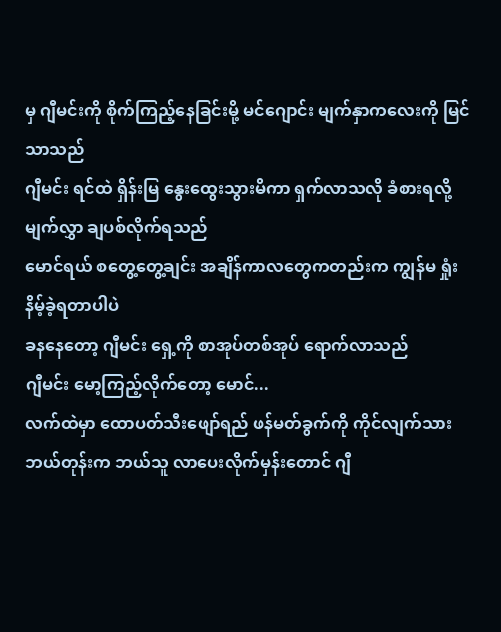မှ ဂျီမင်းကို စိုက်ကြည့်နေခြင်းမို့ မင်ဂျောင်း မျက်နှာကလေးကို မြင်သာသည်
ဂျီမင်း ရင်ထဲ ရှိန်းမြ နွေးထွေးသွားမိကာ ရှက်လာသလို ခံစားရလို့ မျက်လွှာ ချပစ်လိုက်ရသည်
မောင်ရယ် စတွေ့တွေ့ချင်း အချိန်ကာလတွေကတည်းက ကျွန်မ ရှုံးနိမ့်ခဲ့ရတာပါပဲ
ခနနေတော့ ဂျီမင်း ရှေ့ကို စာအုပ်တစ်အုပ် ရောက်လာသည်
ဂျီမင်း မော့ကြည့်လိုက်တော့ မောင်...
လက်ထဲမှာ ထောပတ်သီးဖျော်ရည် ဖန်မတ်ခွက်ကို ကိုင်လျက်သား
ဘယ်တုန်းက ဘယ်သူ လာပေးလိုက်မှန်းတောင် ဂျီ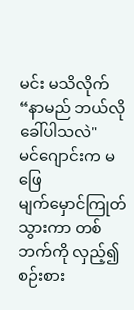မင်း မသိလိုက်
“နာမည် ဘယ်လို ခေါ်ပါသလဲ"
မင်ဂျောင်းက မဖြေ
မျက်မှောင်ကြုတ်သွားကာ တစ်ဘက်ကို လှည့်၍ စဉ်းစား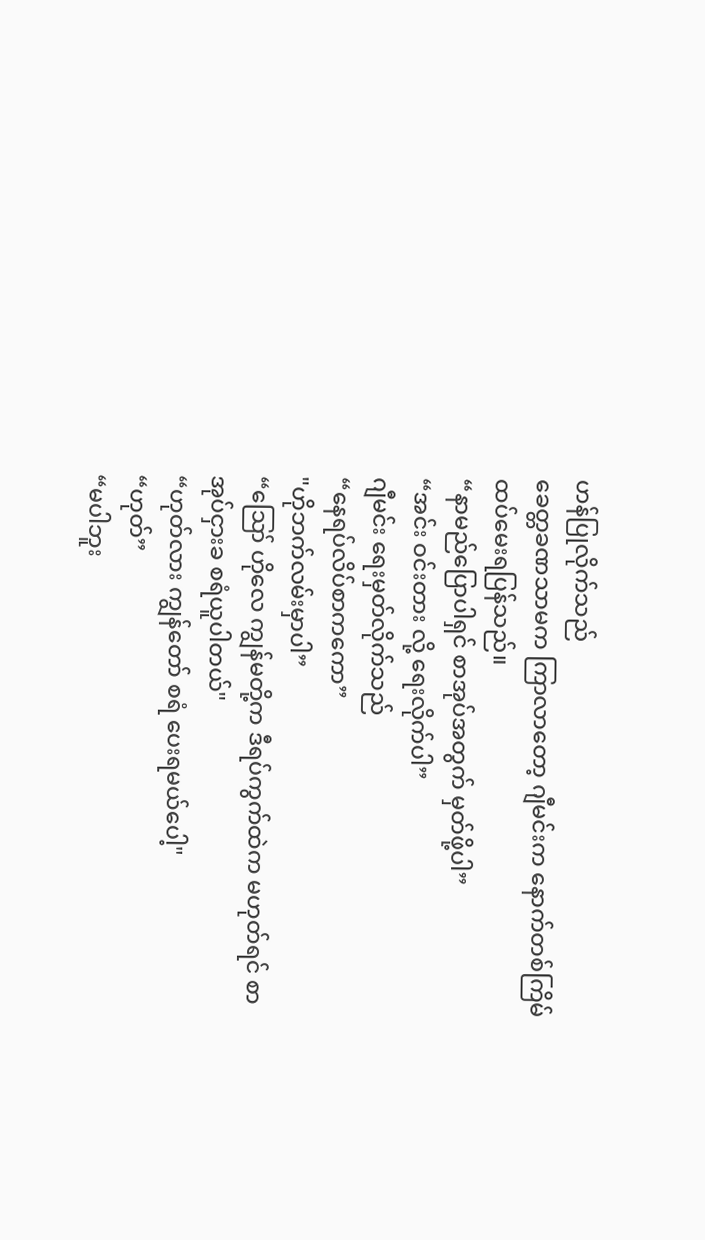ဟန်ပြုလိုက်သည်
ခေတ္တခဏသာမက ကြာလာတော့ ဂျီမင်းက နောက်တစ်ကြိမ် ထပ်မေးရပြန်သည်။
“နာမည်ပြောပါရှင် စာအုပ်အတွက် မှတ်ဖို့ပါ”
“အင်း ဝင်းတား လို့ ရေးလိုက်ပါ”
ဂျီမင်း ရေးမှတ်လိုက်သည်
“နေရပ်လိပ်စာကကော”
"ဟိုဘက်လမ်းမှာပါ”
“ဪ ဟိုလေ ကျွန်မတို့က ဒီရပ်ကွက်ထဲက မဟုတ်ရင် စာအုပ်ငှားခ စရံယူပါတယ်"
“ဟုတ်လား ကျွန်တော် စရံ ပေးရမယ်ပေါ့"
“ဟုတ်”
“မပါဘူး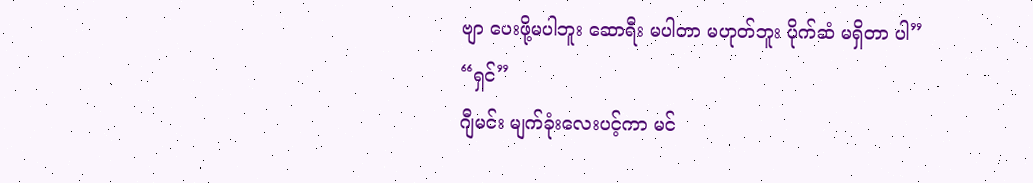ဗျာ ပေးဖို့မပါဘူး ဆောရီး မပါတာ မဟုတ်ဘူး ပိုက်ဆံ မရှိတာ ပါ”
“ရှင်”
ဂျီမင်း မျက်ခုံးလေးပင့်ကာ မင်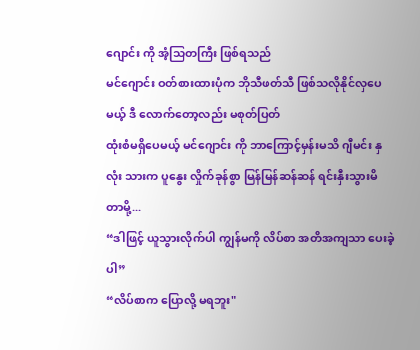ဂျောင်း ကို အံ့သြတကြီး ဖြစ်ရသည်
မင်ဂျောင်း ဝတ်စားထားပုံက ဘိုသီဖတ်သီ ဖြစ်သလိုနိုင်လှပေမယ့် ဒီ လောက်တော့လည်း မစုတ်ပြတ်
ထုံးစံမရှိပေမယ့် မင်ဂျောင်း ကို ဘာကြောင့်မှန်းမသိ ဂျီမင်း နှလုံး သားက ပူနွေး လှိုက်ခုန်စွာ မြန်မြန်ဆန်ဆန် ရင်းနှီးသွားမိ တာမို့...
“ဒါဖြင့် ယူသွားလိုက်ပါ ကျွန်မကို လိပ်စာ အတိအကျသာ ပေးခဲ့ပါ”
“လိပ်စာက ပြောလို့ မရဘူး"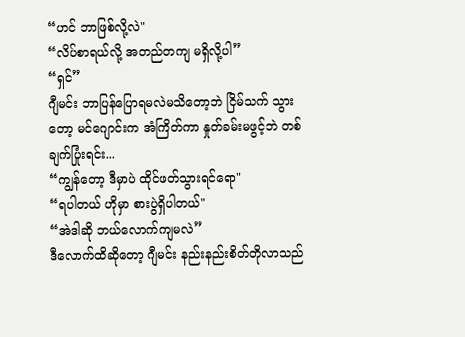“ဟင် ဘာဖြစ်လို့လဲ"
“လိပ်စာရယ်လို့ အတည်တကျ မရှိလို့ပါ”
“ရှင်”
ဂျီမင်း ဘာပြန်ပြောရမလဲမသိတော့ဘဲ ငြိမ်သက် သွားတော့ မင်ဂျောင်းက အံကြိတ်ကာ နှုတ်ခမ်းမဖွင့်ဘဲ တစ်ချက်ပြုံးရင်း...
“ကျွန်တော့ ဒီမှာပဲ ထိုင်ဖတ်သွားရင်ရော"
“ရပါတယ် ဟိုမှာ စားပွဲရှိပါတယ်"
“အဲဒါဆို ဘယ်လောက်ကျမလဲ”
ဒီလောက်ထိဆိုတော့ ဂျီမင်း နည်းနည်းစိတ်တိုလာသည်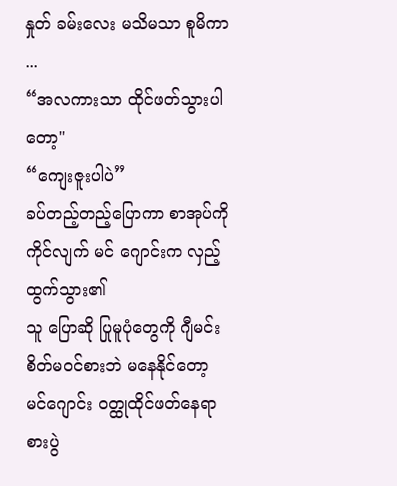နှုတ် ခမ်းလေး မသိမသာ စူမိကာ ...
“အလကားသာ ထိုင်ဖတ်သွားပါတော့"
“ကျေးဇူးပါပဲ”
ခပ်တည့်တည့်ပြောကာ စာအုပ်ကို ကိုင်လျက် မင် ဂျောင်းက လှည့်ထွက်သွား၏
သူ ပြောဆို ပြုမူပုံတွေကို ဂျီမင်း စိတ်မဝင်စားဘဲ မနေနိုင်တော့
မင်ဂျောင်း ဝတ္ထုထိုင်ဖတ်နေရာ စားပွဲ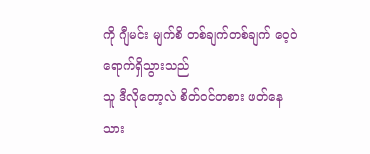ကို ဂျီမင်း မျက်စိ တစ်ချက်တစ်ချက် ဝေ့ဝဲရောက်ရှိသွားသည်
သူ ဒီလိုတော့လဲ စိတ်ဝင်တစား ဖတ်နေသား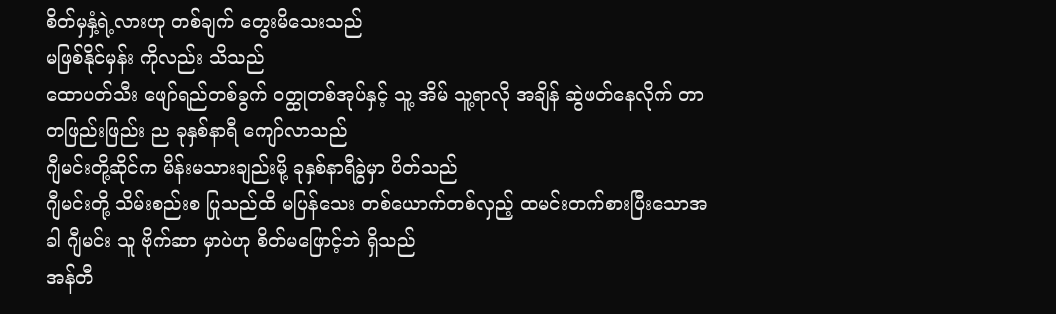စိတ်မှနှံ့ရဲ့လားဟု တစ်ချက် တွေးမိသေးသည်
မဖြစ်နိုင်မှန်း ကိုလည်း သိသည်
ထောပတ်သီး ဖျော်ရည်တစ်ခွက် ဝတ္ထုတစ်အုပ်နှင့် သူ့ အိမ် သူ့ရာလို အချိန် ဆွဲဖတ်နေလိုက် တာ တဖြည်းဖြည်း ည ခုနှစ်နာရီ ကျော်လာသည်
ဂျီမင်းတို့ဆိုင်က မိန်းမသားချည်းမို့ ခုနှစ်နာရီခွဲမှာ ပိတ်သည်
ဂျီမင်းတို့ သိမ်းစည်းစ ပြုသည်ထိ မပြန်သေး တစ်ယောက်တစ်လှည့် ထမင်းတက်စားပြီးသောအခါ ဂျီမင်း သူ ဗိုက်ဆာ မှာပဲဟု စိတ်မဖြောင့်ဘဲ ရှိသည်
အန်တီ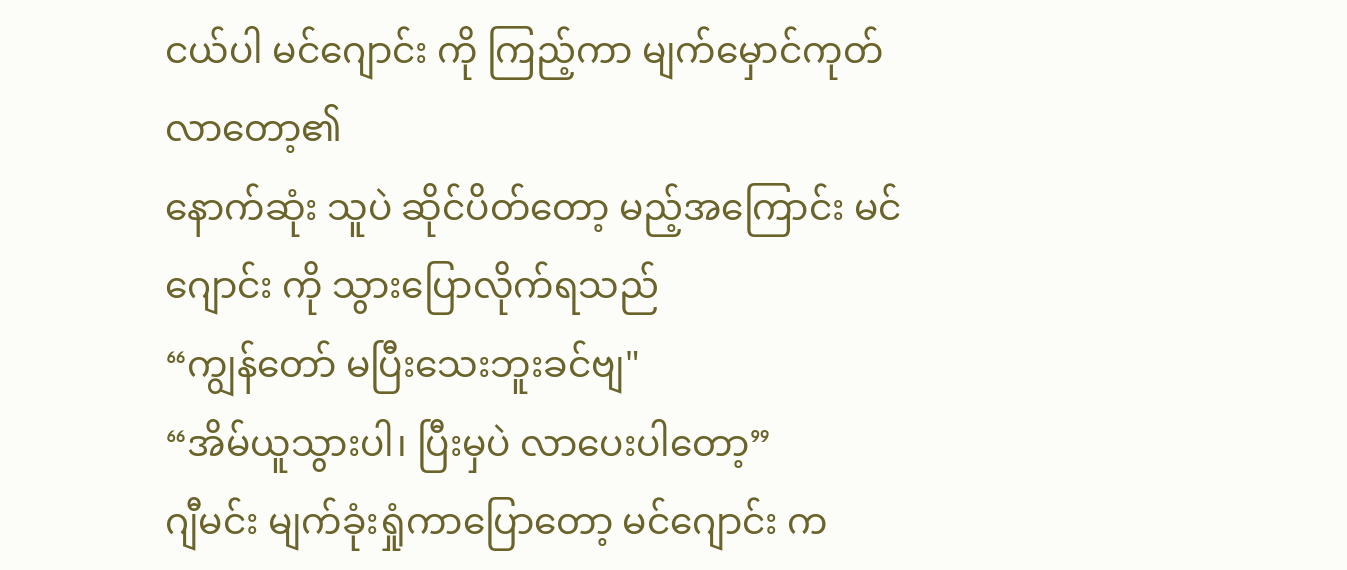ငယ်ပါ မင်ဂျောင်း ကို ကြည့်ကာ မျက်မှောင်ကုတ်လာတော့၏
နောက်ဆုံး သူပဲ ဆိုင်ပိတ်တော့ မည့်အကြောင်း မင်ဂျောင်း ကို သွားပြောလိုက်ရသည်
“ကျွန်တော် မပြီးသေးဘူးခင်ဗျ"
“အိမ်ယူသွားပါ၊ ပြီးမှပဲ လာပေးပါတော့”
ဂျီမင်း မျက်ခုံးရှုံကာပြောတော့ မင်ဂျောင်း က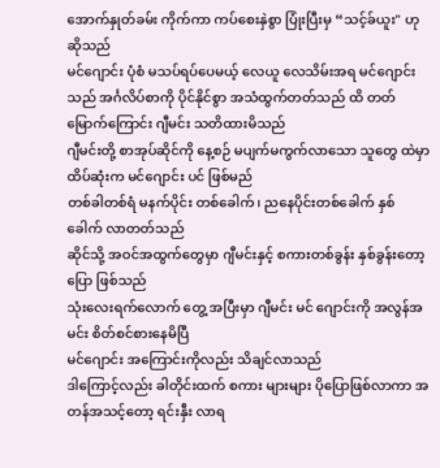အောက်နှုတ်ခမ်း ကိုက်ကာ ကပ်စေးနှဲစွာ ပြုံးပြီးမှ “သင့်ခ်ယူး" ဟု ဆိုသည်
မင်ဂျောင်း ပုံစံ မသပ်ရပ်ပေမယ့် လေယူ လေသိမ်းအရ မင်ဂျောင်း သည် အင်္ဂလိပ်စာကို ပိုင်နိုင်စွာ အသံထွက်တတ်သည် ထိ တတ်မြောက်ကြောင်း ဂျီမင်း သတိထားမိသည်
ဂျီမင်းတို့ စာအုပ်ဆိုင်ကို နေ့စဉ် မပျက်မကွက်လာသော သူတွေ ထဲမှာ ထိပ်ဆုံးက မင်ဂျောင်း ပင် ဖြစ်မည်
တစ်ခါတစ်ရံ မနက်ပိုင်း တစ်ခေါက်၊ ညနေပိုင်းတစ်ခေါက် နှစ်ခေါက် လာတတ်သည်
ဆိုင်သို့ အဝင်အထွက်တွေမှာ ဂျီမင်းနှင့် စကားတစ်ခွန်း နှစ်ခွန်းတော့ ပြော ဖြစ်သည်
သုံးလေးရက်လောက် တွေ့ အပြီးမှာ ဂျီမင်း မင် ဂျောင်းကို အလွန်အမင်း စိတ်စင်စားနေမိပြီ
မင်ဂျောင်း အကြောင်းကိုလည်း သိချင်လာသည်
ဒါကြောင့်လည်း ခါတိုင်းထက် စကား များများ ပိုပြောဖြစ်လာကာ အတန်အသင့်တော့ ရင်းနှီး လာရ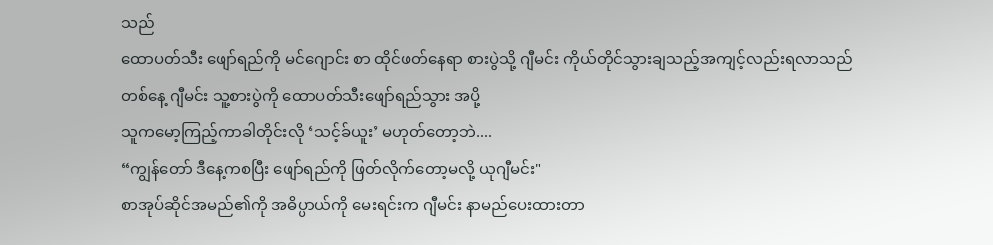သည်
ထောပတ်သီး ဖျော်ရည်ကို မင်ဂျောင်း စာ ထိုင်ဖတ်နေရာ စားပွဲသို့ ဂျီမင်း ကိုယ်တိုင်သွားချသည့်အကျင့်လည်းရလာသည်
တစ်နေ့ ဂျီမင်း သူ့စားပွဲကို ထောပတ်သီးဖျော်ရည်သွား အပို့
သူကမော့ကြည့်ကာခါတိုင်းလို ‘သင့်ခ်ယူး’ မဟုတ်တော့ဘဲ....
“ကျွန်တော် ဒီနေ့ကစပြီး ဖျော်ရည်ကို ဖြတ်လိုက်တော့မလို့ ယုဂျီမင်း"
စာအုပ်ဆိုင်အမည်၏ကို အဓိပ္ပာယ်ကို မေးရင်းက ဂျီမင်း နာမည်ပေးထားတာ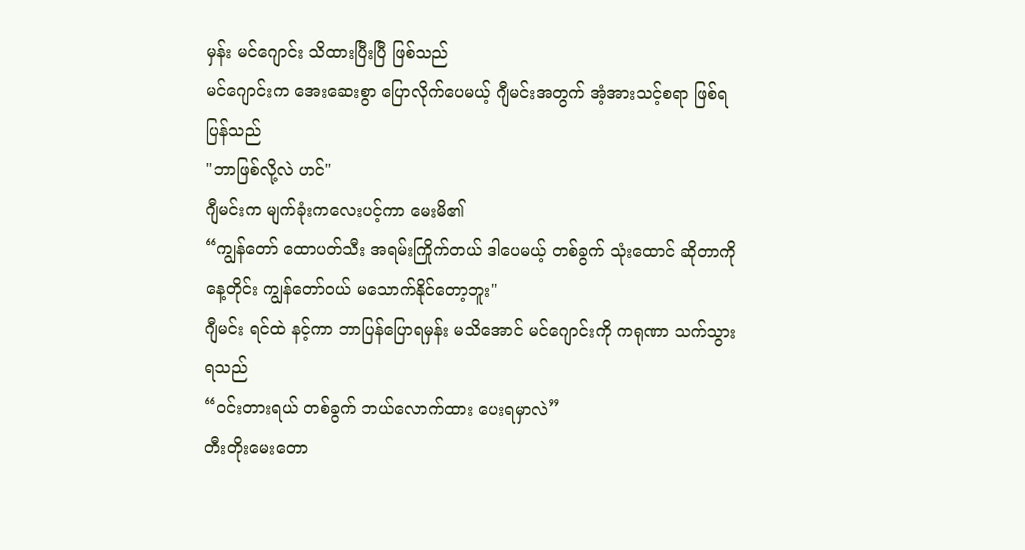မှန်း မင်ဂျောင်း သိထားပြီးပြီ ဖြစ်သည်
မင်ဂျောင်းက အေးဆေးစွာ ပြောလိုက်ပေမယ့် ဂျီမင်းအတွက် အံ့အားသင့်စရာ ဖြစ်ရပြန်သည်
"ဘာဖြစ်လို့လဲ ဟင်"
ဂျီမင်းက မျက်ခုံးကလေးပင့်ကာ မေးမိ၏
“ကျွန်တော် ထောပတ်သီး အရမ်းကြိုက်တယ် ဒါပေမယ့် တစ်ခွက် သုံးထောင် ဆိုတာကို နေ့တိုင်း ကျွန်တော်ဝယ် မသောက်နိုင်တော့ဘူး"
ဂျီမင်း ရင်ထဲ နင့်ကာ ဘာပြန်ပြောရမှန်း မသိအောင် မင်ဂျောင်းကို ကရုဏာ သက်သွားရသည်
“ဝင်းတားရယ် တစ်ခွက် ဘယ်လောက်ထား ပေးရမှာလဲ”
တီးတိုးမေးတော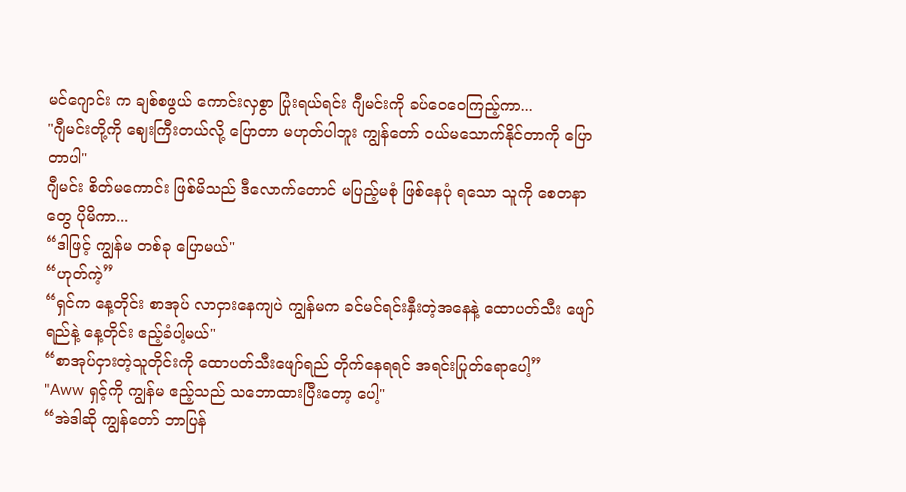မင်ဂျောင်း က ချစ်စဖွယ် ကောင်းလှစွာ ပြုံးရယ်ရင်း ဂျီမင်းကို ခပ်ဝေဝေကြည့်ကာ...
"ဂျီမင်းတို့ကို ဈေးကြီးတယ်လို့ ပြောတာ မဟုတ်ပါဘူး ကျွန်တော် ဝယ်မသောက်နိုင်တာကို ပြောတာပါ"
ဂျီမင်း စိတ်မကောင်း ဖြစ်မိသည် ဒီလောက်တောင် မပြည့်မစုံ ဖြစ်နေပုံ ရသော သူကို စေတနာတွေ ပိုမိကာ...
“ဒါဖြင့် ကျွန်မ တစ်ခု ပြောမယ်"
“ဟုတ်ကဲ့”
“ရှင်က နေ့တိုင်း စာအုပ် လာငှားနေကျပဲ ကျွန်မက ခင်မင်ရင်းနှီးတဲ့အနေနဲ့ ထောပတ်သီး ဖျော်ရည်နဲ့ နေ့တိုင်း ဧည့်ခံပါ့မယ်"
“စာအုပ်ငှားတဲ့သူတိုင်းကို ထောပတ်သီးဖျော်ရည် တိုက်နေရရင် အရင်းပြုတ်ရောပေါ့”
"Aww ရှင့်ကို ကျွန်မ ဧည့်သည် သဘောထားပြီးတော့ ပေါ့"
“အဲဒါဆို ကျွန်တော် ဘာပြန်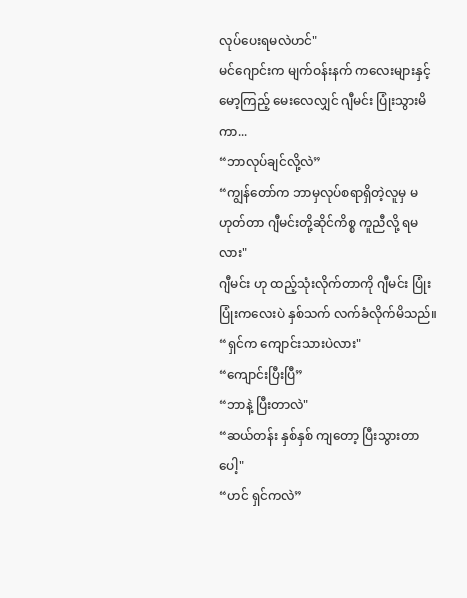လုပ်ပေးရမလဲဟင်"
မင်ဂျောင်းက မျက်ဝန်းနက် ကလေးများနှင့် မော့ကြည့် မေးလေလျှင် ဂျီမင်း ပြုံးသွားမိကာ...
“ဘာလုပ်ချင်လို့လဲ”
“ကျွန်တော်က ဘာမှလုပ်စရာရှိတဲ့လူမှ မဟုတ်တာ ဂျီမင်းတို့ဆိုင်ကိစ္စ ကူညီလို့ ရမလား"
ဂျီမင်း ဟု ထည့်သုံးလိုက်တာကို ဂျီမင်း ပြုံးပြုံးကလေးပဲ နှစ်သက် လက်ခံလိုက်မိသည်။
“ရှင်က ကျောင်းသားပဲလား"
“ကျောင်းပြီးပြီ”
“ဘာနဲ့ ပြီးတာလဲ"
“ဆယ်တန်း နှစ်နှစ် ကျတော့ ပြီးသွားတာပေါ့"
“ဟင် ရှင်ကလဲ”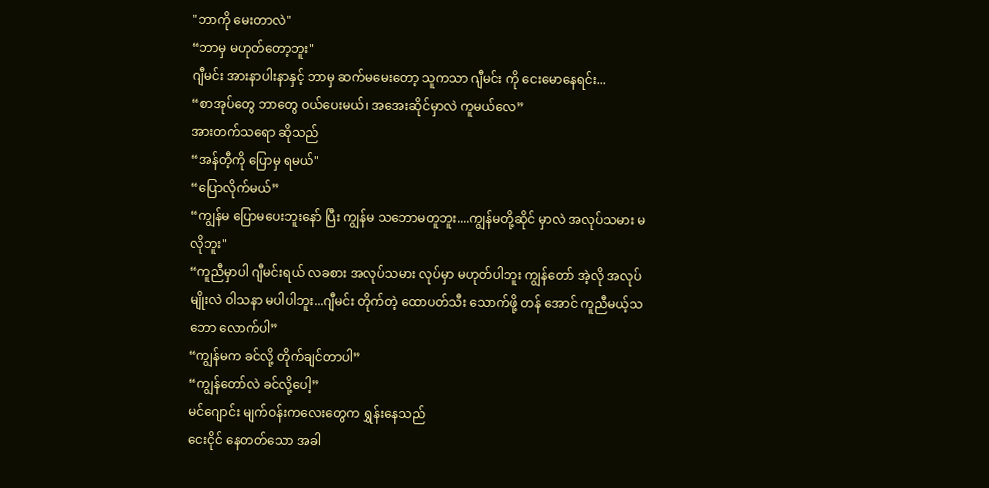"ဘာကို မေးတာလဲ"
“ဘာမှ မဟုတ်တော့ဘူး"
ဂျီမင်း အားနာပါးနာနှင့် ဘာမှ ဆက်မမေးတော့ သူကသာ ဂျီမင်း ကို ငေးမောနေရင်း...
“စာအုပ်တွေ ဘာတွေ ဝယ်ပေးမယ်၊ အအေးဆိုင်မှာလဲ ကူမယ်လေ”
အားတက်သရော ဆိုသည်
“အန်တီ့ကို ပြောမှ ရမယ်"
“ပြောလိုက်မယ်”
“ကျွန်မ ပြောမပေးဘူးနော် ပြီး ကျွန်မ သဘောမတူဘူး....ကျွန်မတို့ဆိုင် မှာလဲ အလုပ်သမား မလိုဘူး"
“ကူညီမှာပါ ဂျီမင်းရယ် လခစား အလုပ်သမား လုပ်မှာ မဟုတ်ပါဘူး ကျွန်တော် အဲ့လို အလုပ်မျိုးလဲ ဝါသနာ မပါပါဘူး...ဂျီမင်း တိုက်တဲ့ ထောပတ်သီး သောက်ဖို့ တန် အောင် ကူညီမယ့်သဘော လောက်ပါ”
“ကျွန်မက ခင်လို့ တိုက်ချင်တာပါ”
“ကျွန်တော်လဲ ခင်လို့ပေါ့”
မင်ဂျောင်း မျက်ဝန်းကလေးတွေက ရွှန်းနေသည်
ငေးငိုင် နေတတ်သော အခါ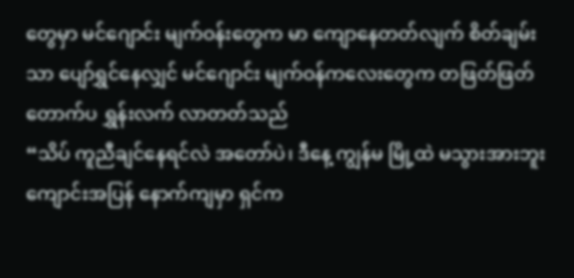တွေမှာ မင်ဂျောင်း မျက်ဝန်းတွေက မာ ကျောနေတတ်လျက် စိတ်ချမ်းသာ ပျော်ရွှင်နေလျှင် မင်ဂျောင်း မျက်ဝန်ကလေးတွေက တဖြတ်ဖြတ် တောက်ပ ရွှန်းလက် လာတတ်သည်
“သိပ် ကူညီချင်နေရင်လဲ အတော်ပဲ၊ ဒီနေ့ ကျွန်မ မြို့ထဲ မသွားအားဘူး ကျောင်းအပြန် နောက်ကျမှာ ရှင်က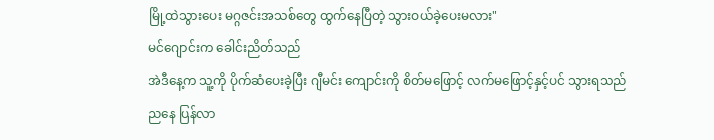မြို့ထဲသွားပေး မဂ္ဂဇင်းအသစ်တွေ ထွက်နေပြီတဲ့ သွားဝယ်ခဲ့ပေးမလား"
မင်ဂျောင်းက ခေါင်းညိတ်သည်
အဲဒီနေ့က သူ့ကို ပိုက်ဆံပေးခဲ့ပြီး ဂျီမင်း ကျောင်းကို စိတ်မဖြောင့် လက်မဖြောင့်နှင့်ပင် သွားရသည်
ညနေ ပြန်လာ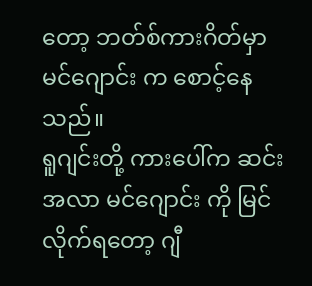တော့ ဘတ်စ်ကားဂိတ်မှာ မင်ဂျောင်း က စောင့်နေသည်။
ရူဂျင်းတို့ ကားပေါ်က ဆင်းအလာ မင်ဂျောင်း ကို မြင်လိုက်ရတော့ ဂျီ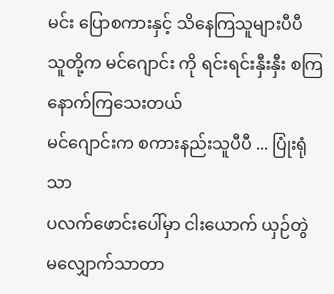မင်း ပြောစကားနှင့် သိနေကြသူများပီပီ သူတို့က မင်ဂျောင်း ကို ရင်းရင်းနှီးနှီး စကြ နောက်ကြသေးတယ်
မင်ဂျောင်းက စကားနည်းသူပီပီ ... ပြုံးရုံသာ
ပလက်ဖောင်းပေါ်မှာ ငါးယောက် ယှဉ်တွဲ မလျှောက်သာတာ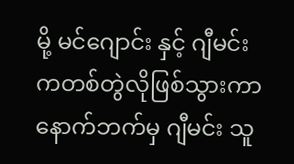မို့ မင်ဂျောင်း နှင့် ဂျီမင်းကတစ်တွဲလိုဖြစ်သွားကာ နောက်ဘက်မှ ဂျီမင်း သူ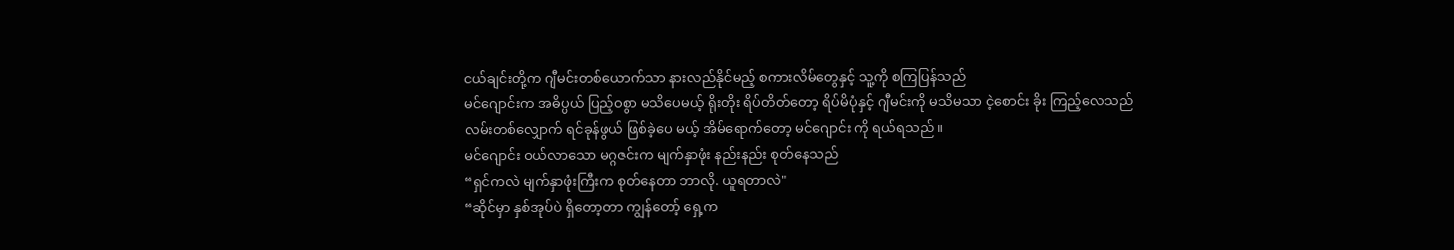ငယ်ချင်းတို့က ဂျီမင်းတစ်ယောက်သာ နားလည်နိုင်မည့် စကားလိမ်တွေနှင့် သူ့ကို စကြပြန်သည်
မင်ဂျောင်းက အဓိပ္ပယ် ပြည့်ဝစွာ မသိပေမယ့် ရိုးတိုး ရိပ်တိတ်တော့ ရိပ်မိပုံနှင့် ဂျီမင်းကို မသိမသာ ငဲ့စောင်း ခိုး ကြည့်လေသည်
လမ်းတစ်လျှောက် ရင်ခုန်ဖွယ် ဖြစ်ခဲ့ပေ မယ့် အိမ်ရောက်တော့ မင်ဂျောင်း ကို ရယ်ရသည်။
မင်ဂျောင်း ဝယ်လာသော မဂ္ဂဇင်းက မျက်နှာဖုံး နည်းနည်း စုတ်နေသည်
“ရှင်ကလဲ မျက်နှာဖုံးကြီးက စုတ်နေတာ ဘာလို. ယူရတာလဲ"
“ဆိုင်မှာ နှစ်အုပ်ပဲ ရှိတော့တာ ကျွန်တော့် ရှေ့က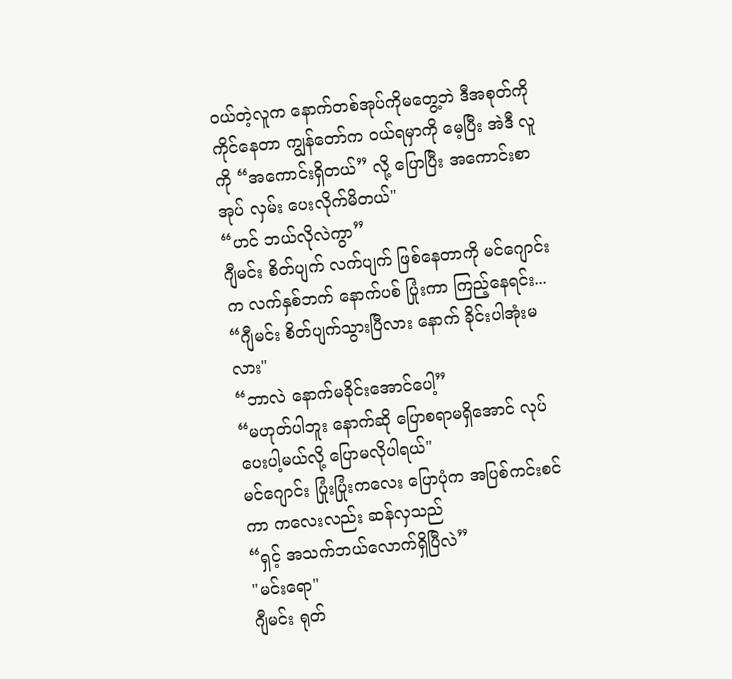ဝယ်တဲ့လူက နောက်တစ်အုပ်ကိုမတွေ့ဘဲ ဒီအစုတ်ကို ကိုင်နေတာ ကျွန်တော်က ဝယ်ရမှာကို မေ့ပြီး အဲဒီ လူကို “အကောင်းရှိတယ်” လို့ ပြောပြီး အကောင်းစာအုပ် လှမ်း ပေးလိုက်မိတယ်"
“ဟင် ဘယ်လိုလဲကွာ”
ဂျီမင်း စိတ်ပျက် လက်ပျက် ဖြစ်နေတာကို မင်ဂျောင်းက လက်နှစ်ဘက် နောက်ပစ် ပြုံးကာ ကြည့်နေရင်း...
“ဂျီမင်း စိတ်ပျက်သွားပြီလား နောက် ခိုင်းပါအုံးမလား"
“ဘာလဲ နောက်မခိုင်းအောင်ပေါ့”
“မဟုတ်ပါဘူး နောက်ဆို ပြောစရာမရှိအောင် လုပ်ပေးပါ့မယ်လို့ ပြောမလိုပါရယ်"
မင်ဂျောင်း ပြုံးပြုံးကလေး ပြောပုံက အပြစ်ကင်းစင်ကာ ကလေးလည်း ဆန်လှသည်
“ရှင့် အသက်ဘယ်လောက်ရှိပြီလဲ”
"မင်းရော"
ဂျီမင်း ရုတ်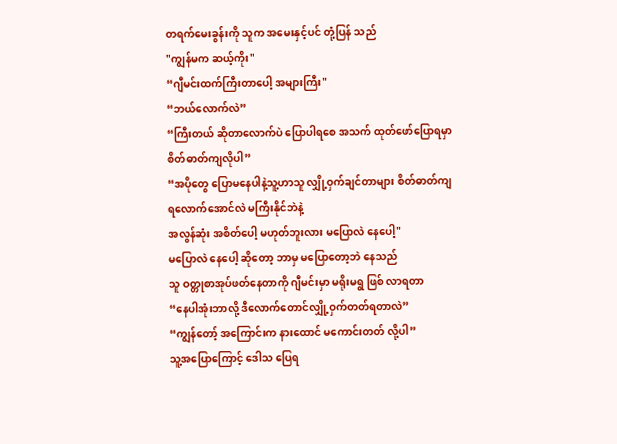တရက်မေးခွန်းကို သူက အမေးနှင့်ပင် တုံ့ပြန် သည်
"ကျွန်မက ဆယ့်ကိုး"
“ဂျီမင်းထက်ကြီးတာပေါ့ အများကြီး"
“ဘယ်လောက်လဲ”
“ကြီးတယ် ဆိုတာလောက်ပဲ ပြောပါရစေ အသက် ထုတ်ဖော်ပြောရမှာ စိတ်ဓာတ်ကျလိုပါ”
“အပိုတွေ ပြောမနေပါနဲ့သူ့ဟာသူ လျှို့ဝှက်ချင်တာများ စိတ်ဓာတ်ကျရလောက်အောင်လဲ မကြီးနိုင်ဘဲနဲ့
အလွန်ဆုံး အစိတ်ပေါ့ မဟုတ်ဘူးလား မပြောလဲ နေပေါ့"
မပြောလဲ နေပေါ့ ဆိုတော့ ဘာမှ မပြောတော့ဘဲ နေသည်
သူ ဝတ္တုစာအုပ်ဖတ်နေတာကို ဂျီမင်းမှာ မရိုးမရွ ဖြစ် လာရတာ
“နေပါအုံးဘာလို့ ဒီလောက်တောင်လျှို့ဝှက်တတ်ရတာလဲ”
“ကျွန်တော့် အကြောင်းက နားထောင် မကောင်းတတ် လို့ပါ”
သူ့အပြောကြောင့် ဒေါသ ပြေရ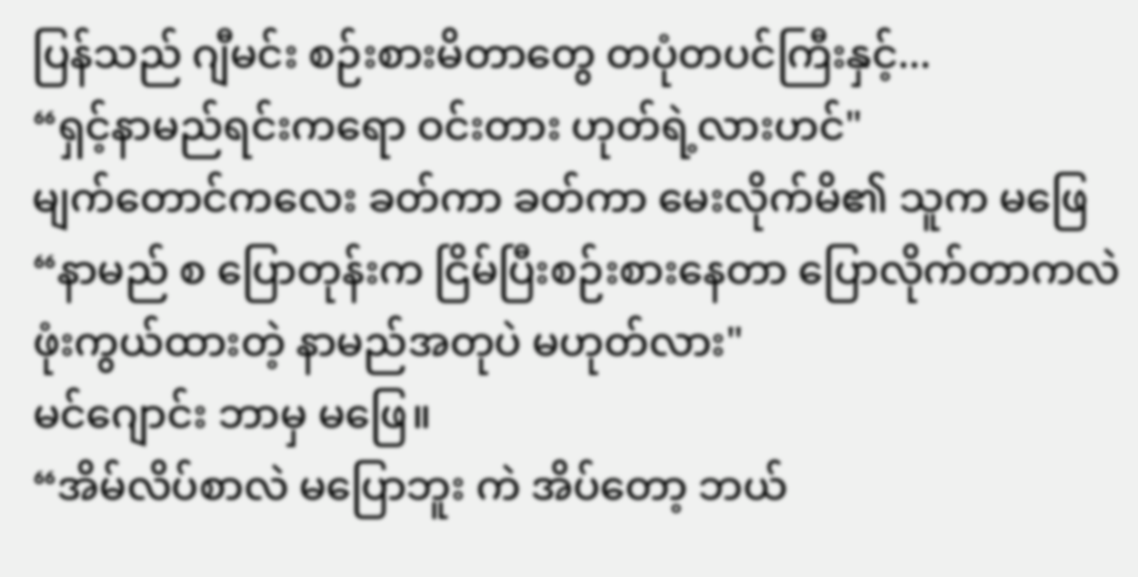ပြန်သည် ဂျီမင်း စဉ်းစားမိတာတွေ တပုံတပင်ကြီးနှင့်...
“ရှင့်နာမည်ရင်းကရော ဝင်းတား ဟုတ်ရဲ့လားဟင်"
မျက်တောင်ကလေး ခတ်ကာ ခတ်ကာ မေးလိုက်မိ၏ သူက မဖြေ
“နာမည် စ ပြောတုန်းက ငြိမ်ပြီးစဉ်းစားနေတာ ပြောလိုက်တာကလဲ ဖုံးကွယ်ထားတဲ့ နာမည်အတုပဲ မဟုတ်လား"
မင်ဂျောင်း ဘာမှ မဖြေ။
“အိမ်လိပ်စာလဲ မပြောဘူး ကဲ အိပ်တော့ ဘယ်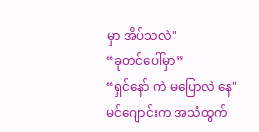မှာ အိပ်သလဲ"
“ခုတင်ပေါ်မှာ”
“ရှင်နော် ကဲ မပြောလဲ နေ"
မင်ဂျောင်းက အသံထွက်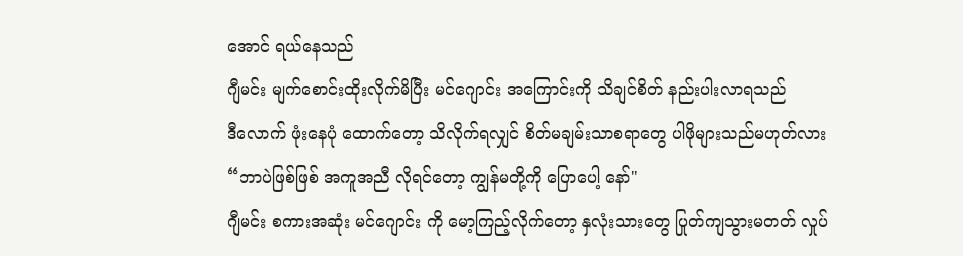အောင် ရယ်နေသည်
ဂျီမင်း မျက်စောင်းထိုးလိုက်မိပြီး မင်ဂျောင်း အကြောင်းကို သိချင်စိတ် နည်းပါးလာရသည်
ဒီလောက် ဖုံးနေပုံ ထောက်တော့ သိလိုက်ရလျှင် စိတ်မချမ်းသာစရာတွေ ပါဖိုများသည်မဟုတ်လား
“ဘာပဲဖြစ်ဖြစ် အကူအညီ လိုရင်တော့ ကျွန်မတို့ကို ပြောပေါ့ နော်"
ဂျီမင်း စကားအဆုံး မင်ဂျောင်း ကို မော့ကြည့်လိုက်တော့ နှလုံးသားတွေ ပြုတ်ကျသွားမတတ် လှုပ်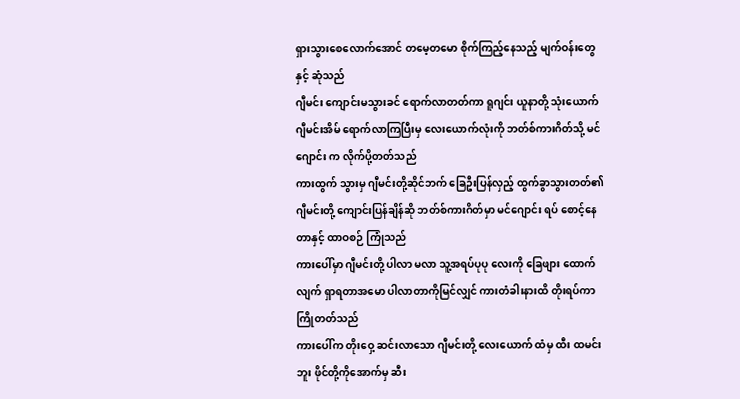ရှားသွားစေလောက်အောင် တမေ့တမော စိုက်ကြည့်နေသည့် မျက်ဝန်းတွေနှင့် ဆုံသည်
ဂျီမင်း ကျောင်းမသွားခင် ရောက်လာတတ်ကာ ရူဂျင်း ယူနာတို့ သုံးယောက် ဂျီမင်းအိမ် ရောက်လာကြပြီးမှ လေးယောက်လုံးကို ဘတ်စ်ကားဂိတ်သို့ မင်ဂျောင်း က လိုက်ပို့တတ်သည်
ကားထွက် သွားမှ ဂျီမင်းတို့ဆိုင်ဘက် ခြေဦးပြန်လှည့် ထွက်ခွာသွားတတ်၏
ဂျီမင်းတို့ ကျောင်းပြန်ချိန်ဆို ဘတ်စ်ကားဂိတ်မှာ မင်ဂျောင်း ရပ် စောင့်နေတာနှင့် ထာဝစဉ် ကြုံသည်
ကားပေါ်မှာ ဂျီမင်းတို့ ပါလာ မလာ သူ့အရပ်ပုပု လေးကို ခြေဖျား ထောက်လျက် ရှာရတာအမော ပါလာတာကိုမြင်လျှင် ကားတံခါးနားထိ တိုးရပ်ကာ ကြိုတတ်သည်
ကားပေါ်က တိုးဝှေ့ ဆင်းလာသော ဂျီမင်းတို့ လေးယောက် ထံမှ ထီး ထမင်းဘူး ဖိုင်တို့ကိုအောက်မှ ဆီး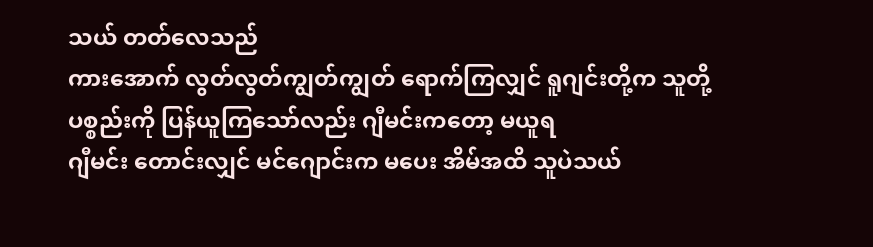သယ် တတ်လေသည်
ကားအောက် လွတ်လွတ်ကျွတ်ကျွတ် ရောက်ကြလျှင် ရူဂျင်းတို့က သူတို့ ပစ္စည်းကို ပြန်ယူကြသော်လည်း ဂျီမင်းကတော့ မယူရ
ဂျီမင်း တောင်းလျှင် မင်ဂျောင်းက မပေး အိမ်အထိ သူပဲသယ်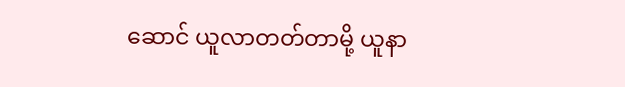ဆောင် ယူလာတတ်တာမို့ ယူနာ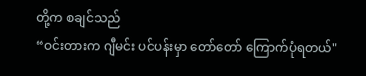တို့က စချင်သည်
“ဝင်းတားက ဂျီမင်း ပင်ပန်းမှာ တော်တော် ကြောက်ပုံရတယ်"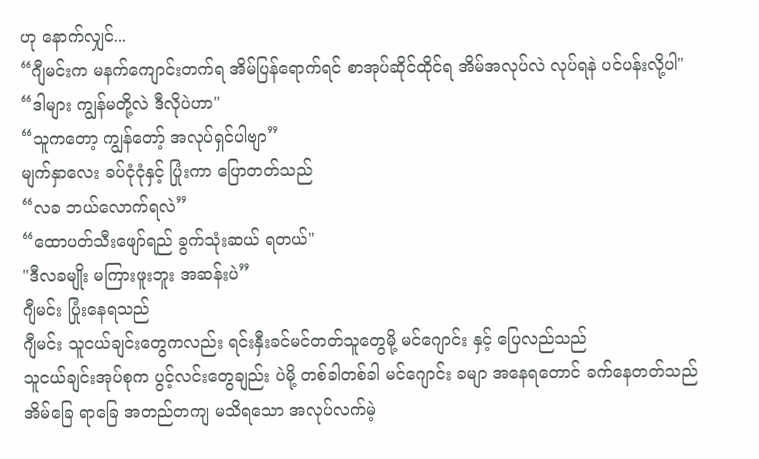ဟု နောက်လျှင်...
“ဂျီမင်းက မနက်ကျောင်းတက်ရ အိမ်ပြန်ရောက်ရင် စာအုပ်ဆိုင်ထိုင်ရ အိမ်အလုပ်လဲ လုပ်ရနဲ ပင်ပန်းလို့ပါ"
“ဒါများ ကျွန်မတို့လဲ ဒီလိုပဲဟာ"
“သူကတော့ ကျွန်တော့် အလုပ်ရှင်ပါဗျာ”
မျက်နှာလေး ခပ်ငုံငုံနှင့် ပြုံးကာ ပြောတတ်သည်
“လခ ဘယ်လောက်ရလဲ”
“ထောပတ်သီးဖျော်ရည် ခွက်သုံးဆယ် ရတယ်"
"ဒီလခမျိုး မကြားဖူးဘူး အဆန်းပဲ”
ဂျီမင်း ပြုံးနေရသည်
ဂျီမင်း သူငယ်ချင်းတွေကလည်း ရင်းနှီးခင်မင်တတ်သူတွေမို့ မင်ဂျောင်း နှင့် ပြေလည်သည်
သူငယ်ချင်းအုပ်စုက ပွင့်လင်းတွေချည်း ပဲမို့ တစ်ခါတစ်ခါ မင်ဂျောင်း ခမျာ အနေရတောင် ခက်နေတတ်သည်
အိမ်ခြေ ရာခြေ အတည်တကျ မသိရသော အလုပ်လက်မဲ့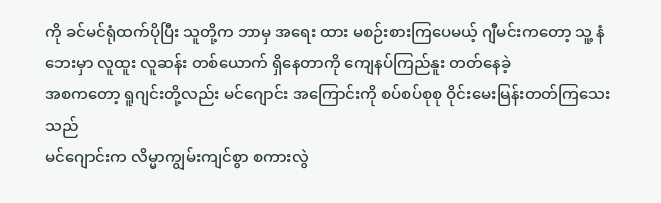ကို ခင်မင်ရုံထက်ပိုပြီး သူတို့က ဘာမှ အရေး ထား မစဉ်းစားကြပေမယ့် ဂျီမင်းကတော့ သူ့ နံဘေးမှာ လူထူး လူဆန်း တစ်ယောက် ရှိနေတာကို ကျေနပ်ကြည်နူး တတ်နေခဲ့
အစကတော့ ရူဂျင်းတို့လည်း မင်ဂျောင်း အကြောင်းကို စပ်စပ်စုစု ဝိုင်းမေးမြန်းတတ်ကြသေးသည်
မင်ဂျောင်းက လိမ္မာကျွမ်းကျင်စွာ စကားလွဲ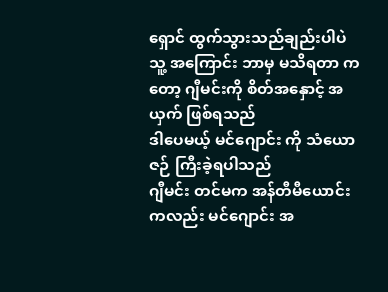ရှောင် ထွက်သွားသည်ချည်းပါပဲ
သူ့ အကြောင်း ဘာမှ မသိရတာ ကတော့ ဂျီမင်းကို စိတ်အနှောင့် အယှက် ဖြစ်ရသည်
ဒါပေမယ့် မင်ဂျောင်း ကို သံယောဇဉ် ကြီးခဲ့ရပါသည်
ဂျီမင်း တင်မက အန်တီမီယောင်း ကလည်း မင်ဂျောင်း အ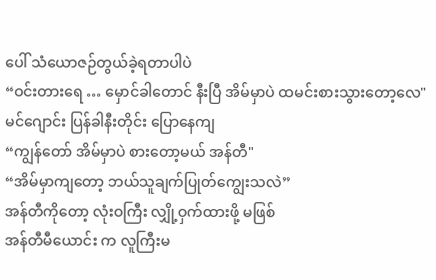ပေါ် သံယောဇဉ်တွယ်ခဲ့ရတာပါပဲ
“ဝင်းတားရေ … မှောင်ခါတောင် နီးပြီ အိမ်မှာပဲ ထမင်းစားသွားတော့လေ"
မင်ဂျောင်း ပြန်ခါနီးတိုင်း ပြောနေကျ
“ကျွန်တော် အိမ်မှာပဲ စားတော့မယ် အန်တီ"
“အိမ်မှာကျတော့ ဘယ်သူချက်ပြုတ်ကျွေးသလဲ”
အန်တီကိုတော့ လုံးဝကြီး လျှို့ဝှက်ထားဖို့ မဖြစ်
အန်တီမီယောင်း က လူကြီးမ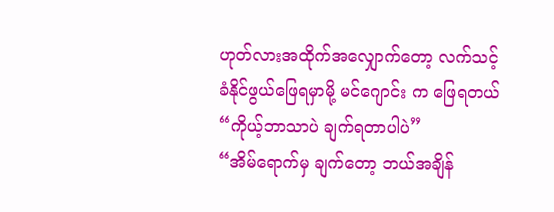ဟုတ်လားအထိုက်အလျှောက်တော့ လက်သင့်ခံနိုင်ဖွယ်ဖြေရမှာမို့ မင်ဂျောင်း က ဖြေရတယ်
“ကိုယ့်ဘာသာပဲ ချက်ရတာပါပဲ”
“အိမ်ရောက်မှ ချက်တော့ ဘယ်အချိန်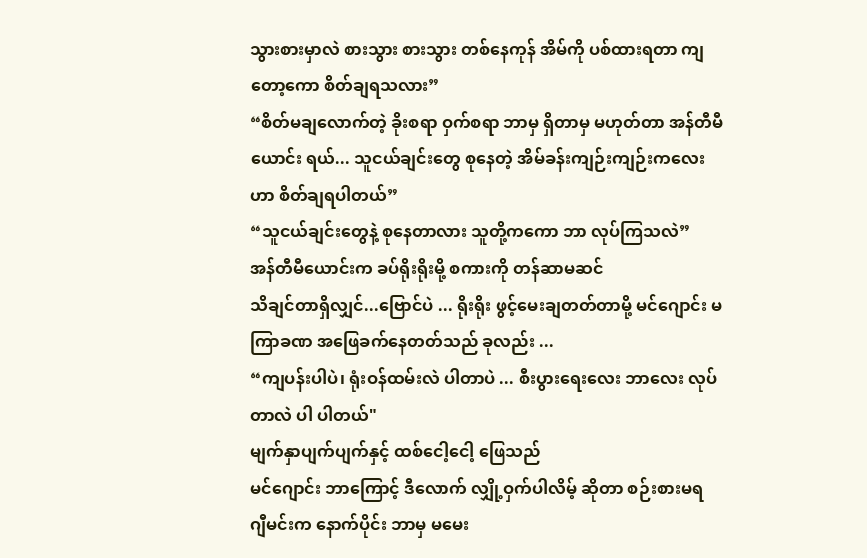သွားစားမှာလဲ စားသွား စားသွား တစ်နေကုန် အိမ်ကို ပစ်ထားရတာ ကျတော့ကော စိတ်ချရသလား”
“စိတ်မချလောက်တဲ့ ခိုးစရာ ဝှက်စရာ ဘာမှ ရှိတာမှ မဟုတ်တာ အန်တီမီယောင်း ရယ်... သူငယ်ချင်းတွေ စုနေတဲ့ အိမ်ခန်းကျဉ်းကျဉ်းကလေးဟာ စိတ်ချရပါတယ်”
“သူငယ်ချင်းတွေနဲ့ စုနေတာလား သူတို့ကကော ဘာ လုပ်ကြသလဲ”
အန်တီမီယောင်းက ခပ်ရိုးရိုးမို့ စကားကို တန်ဆာမဆင်
သိချင်တာရှိလျှင်...ဗြောင်ပဲ ... ရိုးရိုး ဖွင့်မေးချတတ်တာမို့ မင်ဂျောင်း မကြာခဏ အဖြေခက်နေတတ်သည် ခုလည်း ...
“ကျပန်းပါပဲ၊ ရုံးဝန်ထမ်းလဲ ပါတာပဲ ... စီးပွားရေးလေး ဘာလေး လုပ်တာလဲ ပါ ပါတယ်"
မျက်နှာပျက်ပျက်နှင့် ထစ်ငေါ့ငေါ့ ဖြေသည်
မင်ဂျောင်း ဘာကြောင့် ဒီလောက် လျှို့ဝှက်ပါလိမ့် ဆိုတာ စဉ်းစားမရ
ဂျီမင်းက နောက်ပိုင်း ဘာမှ မမေး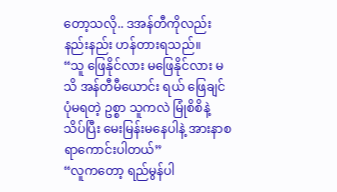တော့သလို.. ဒအန်တီကိုလည်း နည်းနည်း ဟန်တားရသည်။
“သူ ဖြေနိုင်လား မဖြေနိုင်လား မသိ အန်တီမီယောင်း ရယ် ဖြေချင်ပုံမရတဲ့ ဥစ္စာ သူကလဲ မြုံစိစိနဲ့ သိပ်ပြီး မေးမြန်းမနေပါနဲ့ အားနာစရာကောင်းပါတယ်”
“လူကတော့ ရည်မွန်ပါ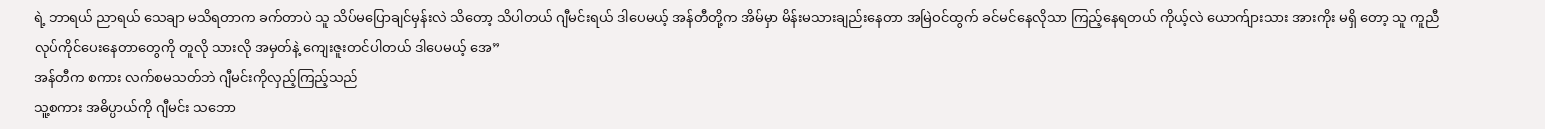ရဲ့ ဘာရယ် ညာရယ် သေချာ မသိရတာက ခက်တာပဲ သူ သိပ်မပြောချင်မှန်းလဲ သိတော့ သိပါတယ် ဂျီမင်းရယ် ဒါပေမယ့် အန်တီတို့က အိမ်မှာ မိန်းမသားချည်းနေတာ အမြဲဝင်ထွက် ခင်မင်နေလိုသာ ကြည့်နေရတယ် ကိုယ့်လဲ ယောက်ျားသား အားကိုး မရှိ တော့ သူ ကူညီ လုပ်ကိုင်ပေးနေတာတွေကို တူလို သားလို အမှတ်နဲ့ ကျေးဇူးတင်ပါတယ် ဒါပေမယ့် အေ”
အန်တီက စကား လက်စမသတ်ဘဲ ဂျီမင်းကိုလှည့်ကြည့်သည်
သူ့စကား အဓိပ္ပာယ်ကို ဂျီမင်း သဘော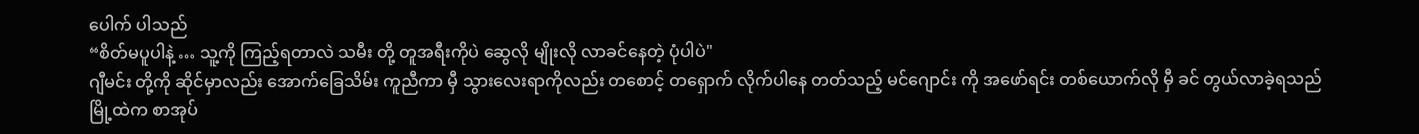ပေါက် ပါသည်
“စိတ်မပူပါနဲ့ … သူ့ကို ကြည့်ရတာလဲ သမီး တို့ တူအရီးကိုပဲ ဆွေလို မျိုးလို လာခင်နေတဲ့ ပုံပါပဲ"
ဂျီမင်း တို့ကို ဆိုင်မှာလည်း အောက်ခြေသိမ်း ကူညီကာ မှီ သွားလေးရာကိုလည်း တစောင့် တရှောက် လိုက်ပါနေ တတ်သည့် မင်ဂျောင်း ကို အဖော်ရင်း တစ်ယောက်လို မှီ ခင် တွယ်လာခဲ့ရသည်
မြို့ထဲက စာအုပ်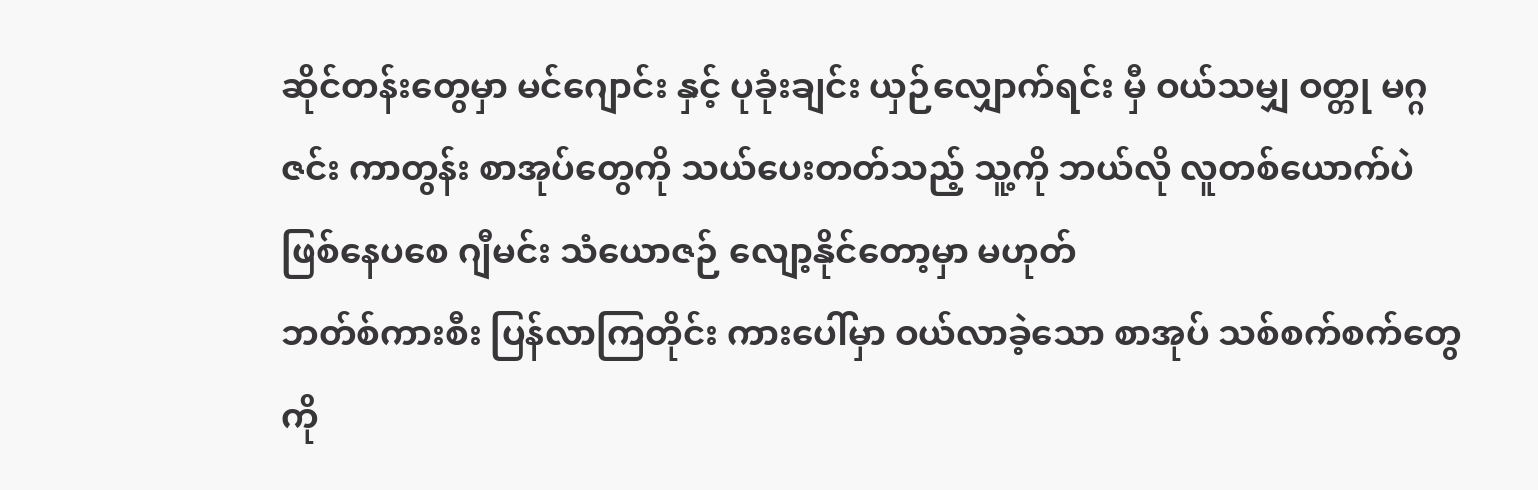ဆိုင်တန်းတွေမှာ မင်ဂျောင်း နှင့် ပုခုံးချင်း ယှဉ်လျှောက်ရင်း မှီ ဝယ်သမျှ ဝတ္တု မဂ္ဂဇင်း ကာတွန်း စာအုပ်တွေကို သယ်ပေးတတ်သည့် သူ့ကို ဘယ်လို လူတစ်ယောက်ပဲ ဖြစ်နေပစေ ဂျီမင်း သံယောဇဉ် လျော့နိုင်တော့မှာ မဟုတ်
ဘတ်စ်ကားစီး ပြန်လာကြတိုင်း ကားပေါ်မှာ ဝယ်လာခဲ့သော စာအုပ် သစ်စက်စက်တွေကို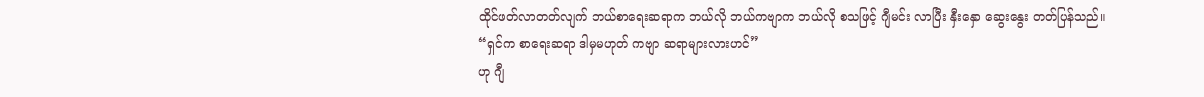ထိုင်ဖတ်လာတတ်လျက် ဘယ်စာရေးဆရာက ဘယ်လို ဘယ်ကဗျာက ဘယ်လို စသဖြင့် ဂျီမင်း လာပြီး နှီးနှော ဆွေးနွေး တတ်ပြန်သည်။
“ရှင်က စာရေးဆရာ ဒါမှမဟုတ် ကဗျာ ဆရာများလားဟင်”
ဟု ဂျီ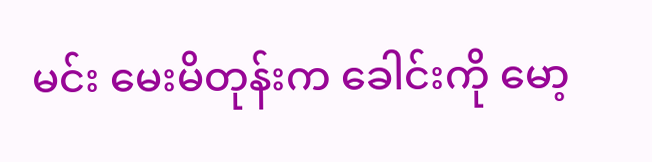မင်း မေးမိတုန်းက ခေါင်းကို မော့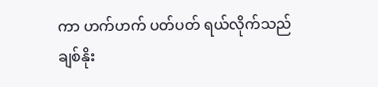ကာ ဟက်ဟက် ပတ်ပတ် ရယ်လိုက်သည်
ချစ်နိုး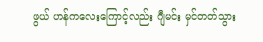ဖွယ် ဟန်ကလေးကြောင့်လည်း ဂျီမင်း မှင်တတ်သွား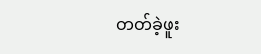တတ်ခဲ့ဖူး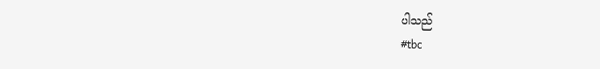ပါသည်
#tbc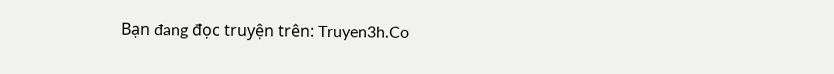Bạn đang đọc truyện trên: Truyen3h.Co